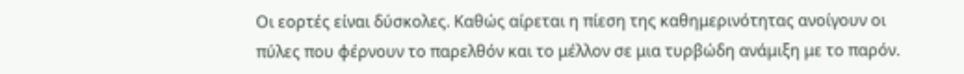Οι εορτές είναι δύσκολες. Καθώς αίρεται η πίεση της καθημερινότητας ανοίγουν οι πύλες που φέρνουν το παρελθόν και το μέλλον σε μια τυρβώδη ανάμιξη με το παρόν.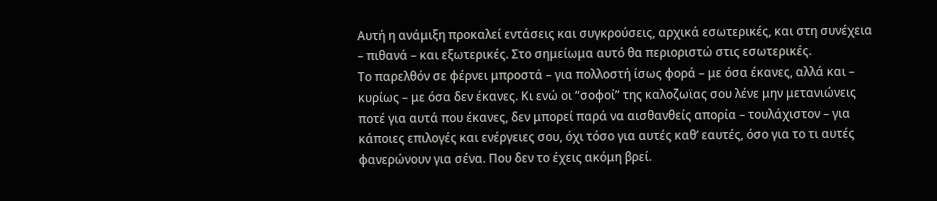Αυτή η ανάμιξη προκαλεί εντάσεις και συγκρούσεις, αρχικά εσωτερικές, και στη συνέχεια – πιθανά – και εξωτερικές. Στο σημείωμα αυτό θα περιοριστώ στις εσωτερικές.
Το παρελθόν σε φέρνει μπροστά – για πολλοστή ίσως φορά – με όσα έκανες, αλλά και – κυρίως – με όσα δεν έκανες. Κι ενώ οι “σοφοί” της καλοζωϊας σου λένε μην μετανιώνεις ποτέ για αυτά που έκανες, δεν μπορεί παρά να αισθανθείς απορία – τουλάχιστον – για κάποιες επιλογές και ενέργειες σου, όχι τόσο για αυτές καθ’ εαυτές, όσο για το τι αυτές φανερώνουν για σένα. Που δεν το έχεις ακόμη βρεί.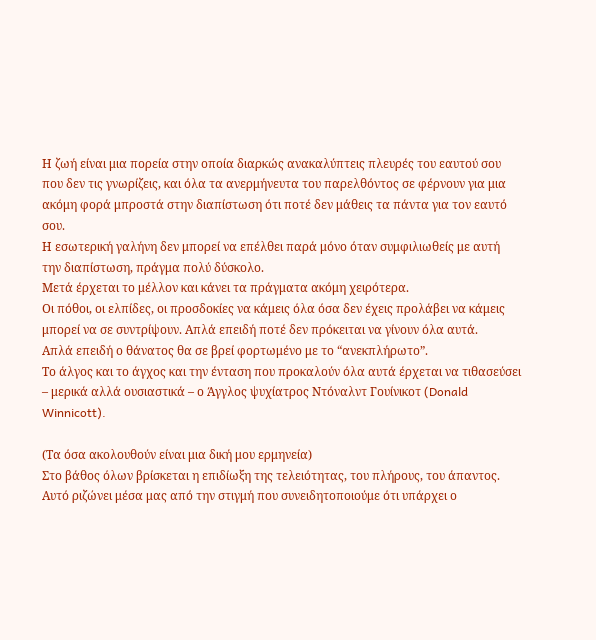Η ζωή είναι μια πορεία στην οποία διαρκώς ανακαλύπτεις πλευρές του εαυτού σου που δεν τις γνωρίζεις, και όλα τα ανερμήνευτα του παρελθόντος σε φέρνουν για μια ακόμη φορά μπροστά στην διαπίστωση ότι ποτέ δεν μάθεις τα πάντα για τον εαυτό σου.
Η εσωτερική γαλήνη δεν μπορεί να επέλθει παρά μόνο όταν συμφιλιωθείς με αυτή την διαπίστωση, πράγμα πολύ δύσκολο.
Μετά έρχεται το μέλλον και κάνει τα πράγματα ακόμη χειρότερα.
Οι πόθοι, οι ελπίδες, οι προσδοκίες να κάμεις όλα όσα δεν έχεις προλάβει να κάμεις μπορεί να σε συντρίψουν. Απλά επειδή ποτέ δεν πρόκειται να γίνουν όλα αυτά.
Απλά επειδή ο θάνατος θα σε βρεί φορτωμένο με το “ανεκπλήρωτο”.
Το άλγος και το άγχος και την ένταση που προκαλούν όλα αυτά έρχεται να τιθασεύσει – μερικά αλλά ουσιαστικά – ο Άγγλος ψυχίατρος Ντόναλντ Γουίνικοτ (Donald Winnicott).

(Τα όσα ακολουθούν είναι μια δική μου ερμηνεία)
Στο βάθος όλων βρίσκεται η επιδίωξη της τελειότητας, του πλήρους, του άπαντος. Αυτό ριζώνει μέσα μας από την στιγμή που συνειδητοποιούμε ότι υπάρχει ο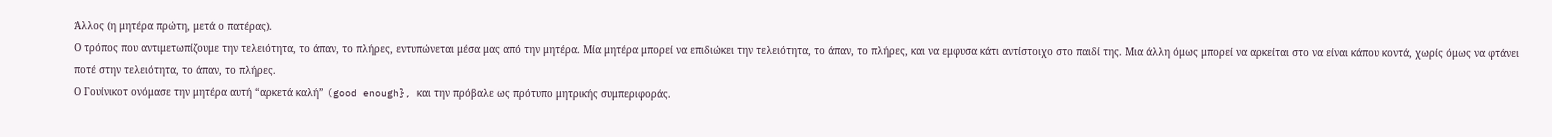Άλλος (η μητέρα πρώτη, μετά ο πατέρας).
Ο τρόπος που αντιμετωπίζουμε την τελειότητα, το άπαν, το πλήρες, εντυπώνεται μέσα μας από την μητέρα. Μία μητέρα μπορεί να επιδιώκει την τελειότητα, το άπαν, το πλήρες, και να εμφυσα κάτι αντίστοιχο στο παιδί της. Μια άλλη όμως μπορεί να αρκείται στο να είναι κάπου κοντά, χωρίς όμως να φτάνει ποτέ στην τελειότητα, το άπαν, το πλήρες.
Ο Γουίνικοτ ονόμασε την μητέρα αυτή “αρκετά καλή” (good enough}, και την πρόβαλε ως πρότυπο μητρικής συμπεριφοράς.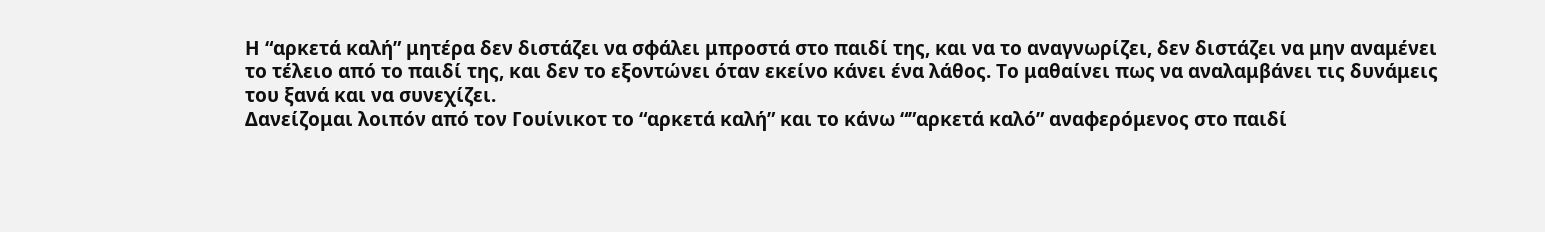Η “αρκετά καλή” μητέρα δεν διστάζει να σφάλει μπροστά στο παιδί της, και να το αναγνωρίζει, δεν διστάζει να μην αναμένει το τέλειο από το παιδί της, και δεν το εξοντώνει όταν εκείνο κάνει ένα λάθος. Το μαθαίνει πως να αναλαμβάνει τις δυνάμεις του ξανά και να συνεχίζει.
Δανείζομαι λοιπόν από τον Γουίνικοτ το “αρκετά καλή” και το κάνω “”αρκετά καλό” αναφερόμενος στο παιδί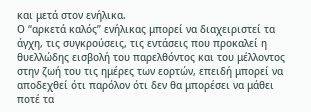και μετά στον ενήλικα.
Ο “αρκετά καλός” ενήλικας μπορεί να διαχειριστεί τα άγχη, τις συγκρούσεις, τις εντάσεις που προκαλεί η θυελλώδης εισβολή του παρελθόντος και του μέλλοντος στην ζωή του τις ημέρες των εορτών, επειδή μπορεί να αποδεχθεί ότι παρόλον ότι δεν θα μπορέσει να μάθει ποτέ τα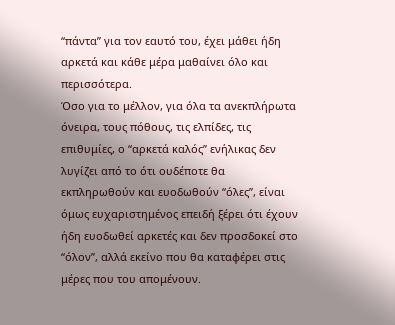“πάντα” για τον εαυτό του, έχει μάθει ήδη αρκετά και κάθε μέρα μαθαίνει όλο και περισσότερα.
Όσο για το μέλλον, για όλα τα ανεκπλήρωτα όνειρα, τους πόθους, τις ελπίδες, τις επιθυμίες, ο “αρκετά καλός” ενήλικας δεν λυγίζει από το ότι ουδέποτε θα εκπληρωθούν και ευοδωθούν “όλες”, είναι όμως ευχαριστημένος επειδή ξέρει ότι έχουν ήδη ευοδωθεί αρκετές και δεν προσδοκεί στο “όλον”, αλλά εκείνο που θα καταφέρει στις μέρες που του απομένουν.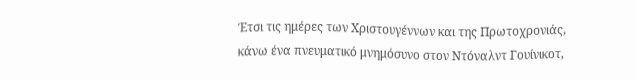Έτσι τις ημέρες των Χριστουγέννων και της Πρωτοχρονιάς, κάνω ένα πνευματικό μνημόσυνο στον Ντόναλντ Γουίνικοτ,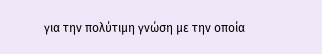για την πολύτιμη γνώση με την οποία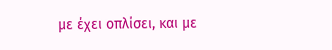με έχει οπλίσει, και με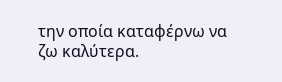την οποία καταφέρνω να ζω καλύτερα.